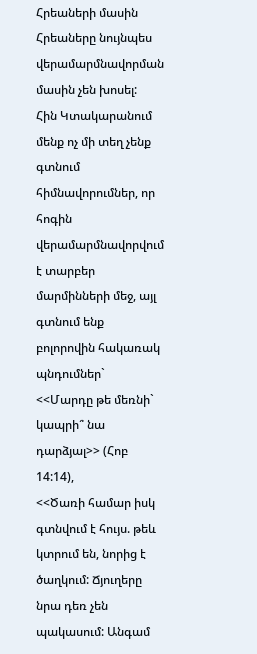Հրեաների մասին
Հրեաները նույնպես վերամարմնավորման մասին չեն խոսել:
Հին Կտակարանում մենք ոչ մի տեղ չենք գտնում հիմնավորումներ, որ հոգին վերամարմնավորվում է տարբեր մարմինների մեջ, այլ գտնում ենք բոլորովին հակառակ պնդումներ`
<<Մարդը թե մեռնի` կապրի՞ նա դարձյալ>> (Հոբ 14:14),
<<Ծառի համար իսկ գտնվում է հույս. թեև կտրում են, նորից է ծաղկում: Ճյուղերը նրա դեռ չեն պակասում: Անգամ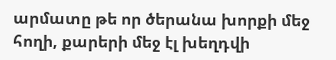արմատը թե որ ծերանա խորքի մեջ հողի, քարերի մեջ էլ խեղդվի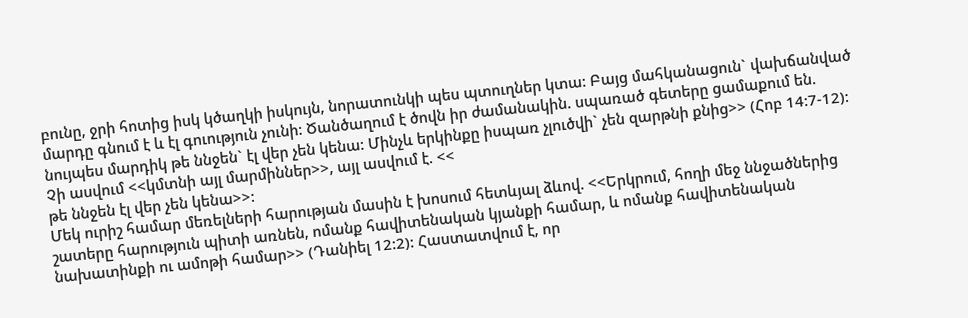բունը, ջրի հոտից իսկ կծաղկի իսկույն, նորատունկի պես պտուղներ կտա: Բայց մահկանացուն` վախճանված մարդը գնում է և էլ գուություն չունի: Ծանծաղում է ծովն իր ժամանակին. սպառած գետերը ցամաքում են. նույպես մարդիկ թե ննջեն` էլ վեր չեն կենա: Մինչև երկինքը իսպառ չլուծվի` չեն զարթնի քնից>> (Հոբ 14:7-12):
Չի ասվում <<կմտնի այլ մարմիններ>>, այլ ասվում է. <<
թե ննջեն էլ վեր չեն կենա>>:
Մեկ ուրիշ համար մեռելների հարության մասին է խոսում հետևյալ ձևով. <<Երկրում, հողի մեջ ննջածներից շատերը հարություն պիտի առնեն, ոմանք հավիտենական կյանքի համար, և ոմանք հավիտենական նախատինքի ու ամոթի համար>> (Դանիել 12:2): Հաստատվում է, որ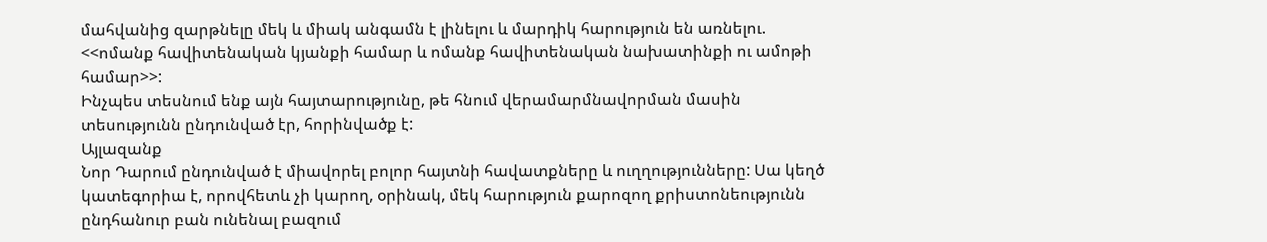մահվանից զարթնելը մեկ և միակ անգամն է լինելու և մարդիկ հարություն են առնելու. <<ոմանք հավիտենական կյանքի համար և ոմանք հավիտենական նախատինքի ու ամոթի համար>>:
Ինչպես տեսնում ենք այն հայտարությունը, թե հնում վերամարմնավորման մասին տեսությունն ընդունված էր, հորինվածք է:
Այլազանք
Նոր Դարում ընդունված է միավորել բոլոր հայտնի հավատքները և ուղղությունները: Սա կեղծ կատեգորիա է, որովհետև չի կարող, օրինակ, մեկ հարություն քարոզող քրիստոնեությունն ընդհանուր բան ունենալ բազում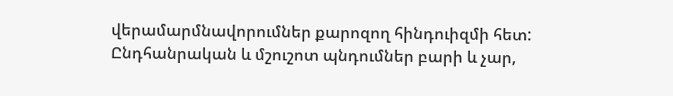վերամարմնավորումներ քարոզող հինդուիզմի հետ:
Ընդհանրական և մշուշոտ պնդումներ բարի և չար,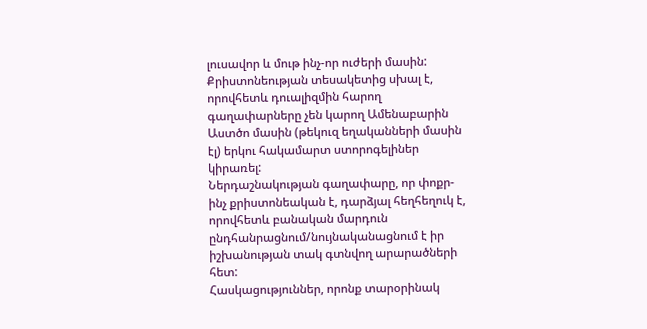լուսավոր և մութ ինչ-որ ուժերի մասին: Քրիստոնեության տեսակետից սխալ է, որովհետև դուալիզմին հարող գաղափարները չեն կարող Ամենաբարին Աստծո մասին (թեկուզ եղականների մասին էլ) երկու հակամարտ ստորոգելիներ կիրառել:
Ներդաշնակության գաղափարը, որ փոքր-ինչ քրիստոնեական է, դարձյալ հեղհեղուկ է, որովհետև բանական մարդուն ընդհանրացնում/նույնականացնում է իր իշխանության տակ գտնվող արարածների հետ:
Հասկացություններ, որոնք տարօրինակ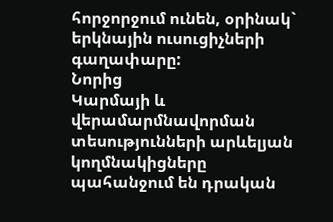հորջորջում ունեն, օրինակ` երկնային ուսուցիչների գաղափարը:
Նորից
Կարմայի և վերամարմնավորման տեսությունների արևելյան կողմնակիցները պահանջում են դրական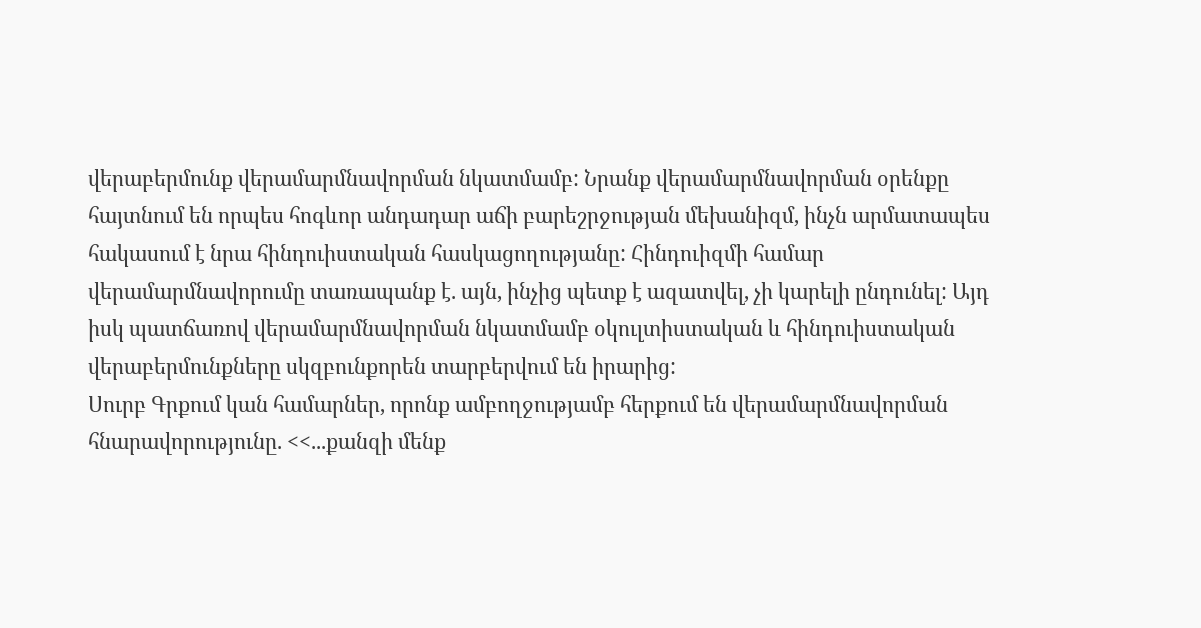վերաբերմունք վերամարմնավորման նկատմամբ: Նրանք վերամարմնավորման օրենքը հայտնում են որպես հոգևոր անդադար աճի բարեշրջության մեխանիզմ, ինչն արմատապես հակասում է նրա հինդուիստական հասկացողությանը: Հինդուիզմի համար վերամարմնավորումը տառապանք է. այն, ինչից պետք է ազատվել, չի կարելի ընդունել: Այդ իսկ պատճառով վերամարմնավորման նկատմամբ օկուլտիստական և հինդուիստական վերաբերմունքները սկզբունքորեն տարբերվում են իրարից:
Սուրբ Գրքում կան համարներ, որոնք ամբողջությամբ հերքում են վերամարմնավորման հնարավորությունը. <<...քանզի մենք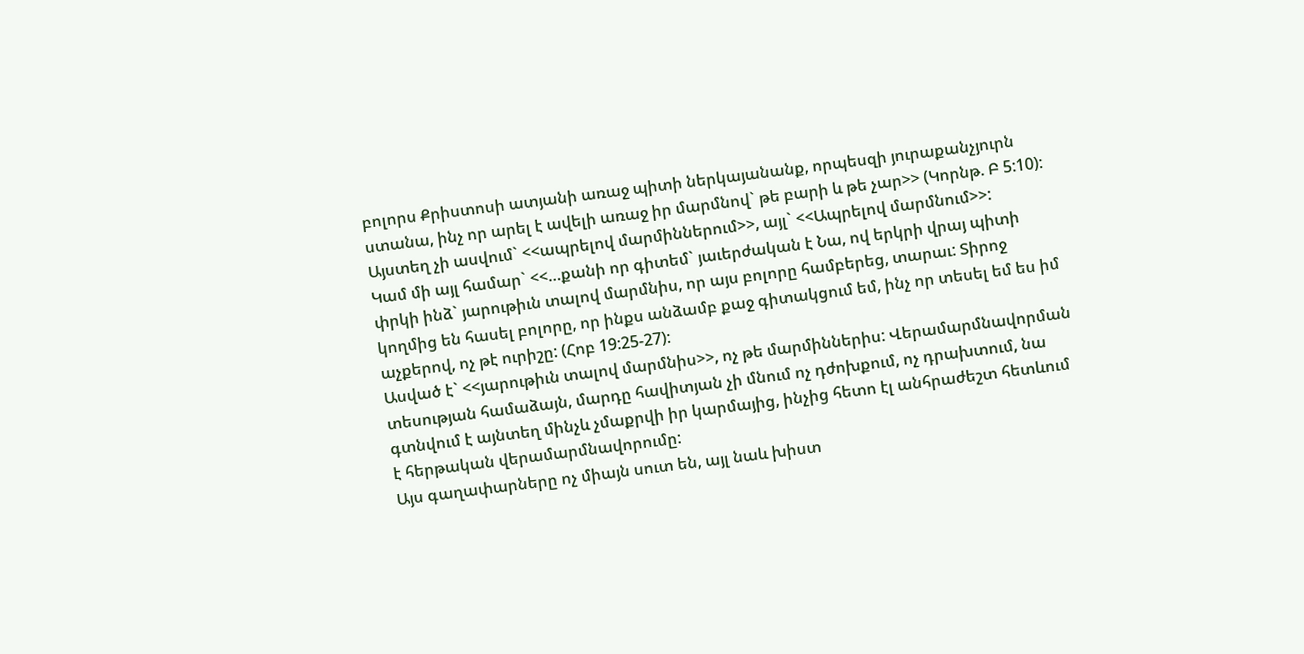բոլորս Քրիստոսի ատյանի առաջ պիտի ներկայանանք, որպեսզի յուրաքանչյուրն ստանա, ինչ որ արել է ավելի առաջ իր մարմնով` թե բարի և թե չար>> (Կորնթ. Բ 5:10): Այստեղ չի ասվում` <<ապրելով մարմիններում>>, այլ` <<Ապրելով մարմնում>>:
Կամ մի այլ համար` <<…քանի որ գիտեմ` յաւերժական է Նա, ով երկրի վրայ պիտի փրկի ինձ` յարութիւն տալով մարմնիս, որ այս բոլորը համբերեց, տարաւ: Տիրոջ կողմից են հասել բոլորը, որ ինքս անձամբ քաջ գիտակցում եմ, ինչ որ տեսել եմ ես իմ աչքերով, ոչ թէ ուրիշը: (Հոբ 19:25-27):
Ասված է` <<յարութիւն տալով մարմնիս>>, ոչ թե մարմիններիս: Վերամարմնավորման տեսության համաձայն, մարդը հավիտյան չի մնում ոչ դժոխքում, ոչ դրախտում, նա գտնվում է այնտեղ մինչև չմաքրվի իր կարմայից, ինչից հետո էլ անհրաժեշտ հետևում է հերթական վերամարմնավորումը:
Այս գաղափարները ոչ միայն սուտ են, այլ նաև խիստ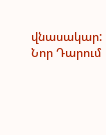վնասակար:
Նոր Դարում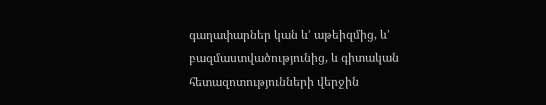գաղափարներ կան և’ աթեիզմից, և’ բազմաստվածությունից, և գիտական հետազոտությունների վերջին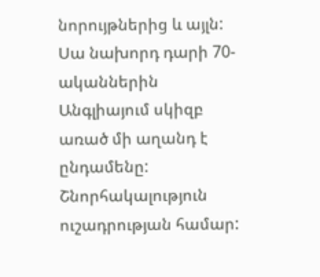նորույթներից և այլն: Սա նախորդ դարի 70-ականներին Անգլիայում սկիզբ առած մի աղանդ է ընդամենը:
Շնորհակալություն ուշադրության համար: